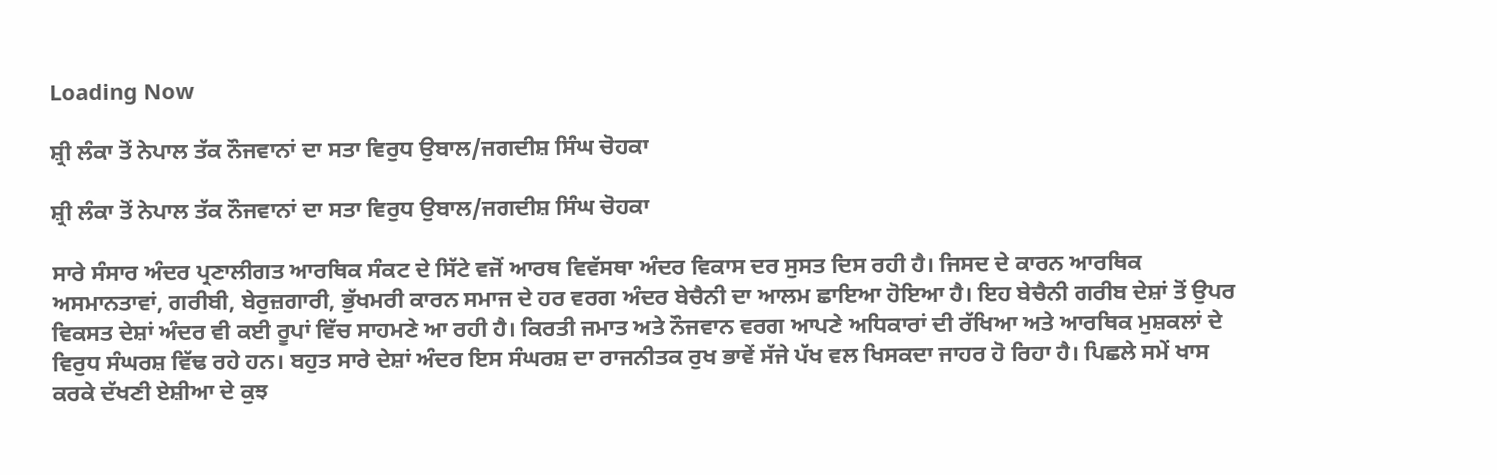Loading Now

ਸ਼੍ਰੀ ਲੰਕਾ ਤੋਂ ਨੇਪਾਲ ਤੱਕ ਨੌਜਵਾਨਾਂ ਦਾ ਸਤਾ ਵਿਰੁਧ ਉਬਾਲ/ਜਗਦੀਸ਼ ਸਿੰਘ ਚੋਹਕਾ

ਸ਼੍ਰੀ ਲੰਕਾ ਤੋਂ ਨੇਪਾਲ ਤੱਕ ਨੌਜਵਾਨਾਂ ਦਾ ਸਤਾ ਵਿਰੁਧ ਉਬਾਲ/ਜਗਦੀਸ਼ ਸਿੰਘ ਚੋਹਕਾ

ਸਾਰੇ ਸੰਸਾਰ ਅੰਦਰ ਪ੍ਰਣਾਲੀਗਤ ਆਰਥਿਕ ਸੰਕਟ ਦੇ ਸਿੱਟੇ ਵਜੋਂ ਆਰਥ ਵਿਵੱਸਥਾ ਅੰਦਰ ਵਿਕਾਸ ਦਰ ਸੁਸਤ ਦਿਸ ਰਹੀ ਹੈ। ਜਿਸਦ ਦੇ ਕਾਰਨ ਆਰਥਿਕ ਅਸਮਾਨਤਾਵਾਂ, ਗਰੀਬੀ, ਬੇਰੁਜ਼ਗਾਰੀ, ਭੁੱਖਮਰੀ ਕਾਰਨ ਸਮਾਜ ਦੇ ਹਰ ਵਰਗ ਅੰਦਰ ਬੇਚੈਨੀ ਦਾ ਆਲਮ ਛਾਇਆ ਹੋਇਆ ਹੈ। ਇਹ ਬੇਚੈਨੀ ਗਰੀਬ ਦੇਸ਼ਾਂ ਤੋਂ ਉਪਰ ਵਿਕਸਤ ਦੇਸ਼ਾਂ ਅੰਦਰ ਵੀ ਕਈ ਰੂਪਾਂ ਵਿੱਚ ਸਾਹਮਣੇ ਆ ਰਹੀ ਹੈ। ਕਿਰਤੀ ਜਮਾਤ ਅਤੇ ਨੌਜਵਾਨ ਵਰਗ ਆਪਣੇ ਅਧਿਕਾਰਾਂ ਦੀ ਰੱਖਿਆ ਅਤੇ ਆਰਥਿਕ ਮੁਸ਼ਕਲਾਂ ਦੇ ਵਿਰੁਧ ਸੰਘਰਸ਼ ਵਿੱਢ ਰਹੇ ਹਨ। ਬਹੁਤ ਸਾਰੇ ਦੇਸ਼ਾਂ ਅੰਦਰ ਇਸ ਸੰਘਰਸ਼ ਦਾ ਰਾਜਨੀਤਕ ਰੁਖ ਭਾਵੇਂ ਸੱਜੇ ਪੱਖ ਵਲ ਖਿਸਕਦਾ ਜਾਹਰ ਹੋ ਰਿਹਾ ਹੈ। ਪਿਛਲੇ ਸਮੇਂ ਖਾਸ ਕਰਕੇ ਦੱਖਣੀ ਏਸ਼ੀਆ ਦੇ ਕੁਝ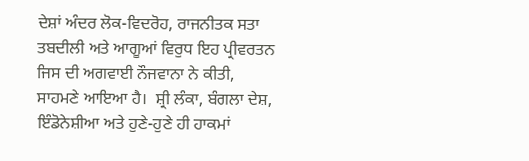ਦੇਸ਼ਾਂ ਅੰਦਰ ਲੋਕ-ਵਿਦਰੋਹ, ਰਾਜਨੀਤਕ ਸਤਾ ਤਬਦੀਲੀ ਅਤੇ ਆਗੂਆਂ ਵਿਰੁਧ ਇਹ ਪ੍ਰੀਵਰਤਨ ਜਿਸ ਦੀ ਅਗਵਾਈ ਨੌਜਵਾਨਾ ਨੇ ਕੀਤੀ, ਸਾਹਮਣੇ ਆਇਆ ਹੈ।  ਸ਼੍ਰੀ ਲੰਕਾ, ਬੰਗਲਾ ਦੇਸ਼, ਇੰਡੋਨੇਸ਼ੀਆ ਅਤੇ ਹੁਣੇ-ਹੁਣੇ ਹੀ ਹਾਕਮਾਂ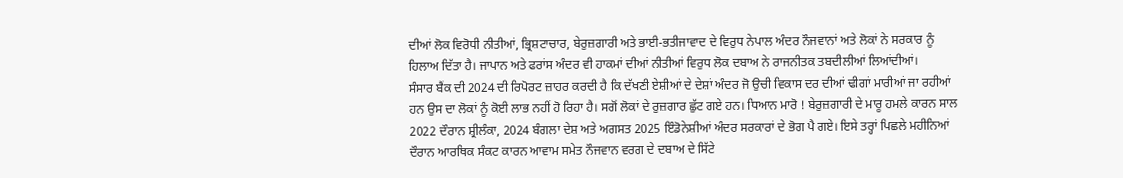ਦੀਆਂ ਲੋਕ ਵਿਰੋਧੀ ਨੀਤੀਆਂ, ਭ੍ਰਿਸ਼ਟਾਚਾਰ, ਬੇਰੁਜ਼ਗਾਰੀ ਅਤੇ ਭਾਈ-ਭਤੀਜਾਵਾਦ ਦੇ ਵਿਰੁਧ ਨੇਪਾਲ ਅੰਦਰ ਨੌਜਵਾਨਾਂ ਅਤੇ ਲੋਕਾਂ ਨੇ ਸਰਕਾਰ ਨੂੰ ਹਿਲਾਅ ਦਿੱਤਾ ਹੈ। ਜਾਪਾਨ ਅਤੇ ਫਰਾਂਸ ਅੰਦਰ ਵੀ ਹਾਕਮਾਂ ਦੀਆਂ ਨੀਤੀਆਂ ਵਿਰੁਧ ਲੋਕ ਦਬਾਅ ਨੇ ਰਾਜਨੀਤਕ ਤਬਦੀਲੀਆਂ ਲਿਆਂਦੀਆਂ।
ਸੰਸਾਰ ਬੈਂਕ ਦੀ 2024 ਦੀ ਰਿਪੋਰਟ ਜ਼ਾਹਰ ਕਰਦੀ ਹੈ ਕਿ ਦੱਖਣੀ ਏਸ਼ੀਆਂ ਦੇ ਦੇਸ਼ਾਂ ਅੰਦਰ ਜੋ ਉਚੀ ਵਿਕਾਸ ਦਰ ਦੀਆਂ ਢੀਗਾਂ ਮਾਰੀਆਂ ਜਾ ਰਹੀਆਂ ਹਨ ਉਸ ਦਾ ਲੋਕਾਂ ਨੂੰ ਕੋਈ ਲਾਭ ਨਹੀਂ ਹੋ ਰਿਹਾ ਹੈ। ਸਗੋਂ ਲੋਕਾਂ ਦੇ ਰੁਜ਼ਗਾਰ ਛੁੱਟ ਗਏ ਹਨ। ਧਿਆਨ ਮਾਰੋ ! ਬੇਰੁਜ਼ਗਾਰੀ ਦੇ ਮਾਰੂ ਹਮਲੇ ਕਾਰਨ ਸਾਲ 2022 ਦੌਰਾਨ ਸ਼੍ਰੀਲੰਕਾ, 2024 ਬੰਗਲਾ ਦੇਸ਼ ਅਤੇ ਅਗਸਤ 2025 ਇੰਡੋਨੇਸ਼ੀਆਂ ਅੰਦਰ ਸਰਕਾਰਾਂ ਦੇ ਭੋਗ ਪੈ ਗਏ। ਇਸੇ ਤਰ੍ਹਾਂ ਪਿਛਲੇ ਮਹੀਨਿਆਂ ਦੌਰਾਨ ਆਰਥਿਕ ਸੰਕਟ ਕਾਰਨ ਆਵਾਮ ਸਮੇਤ ਨੌਜਵਾਨ ਵਰਗ ਦੇ ਦਬਾਅ ਦੇ ਸਿੱਟੇ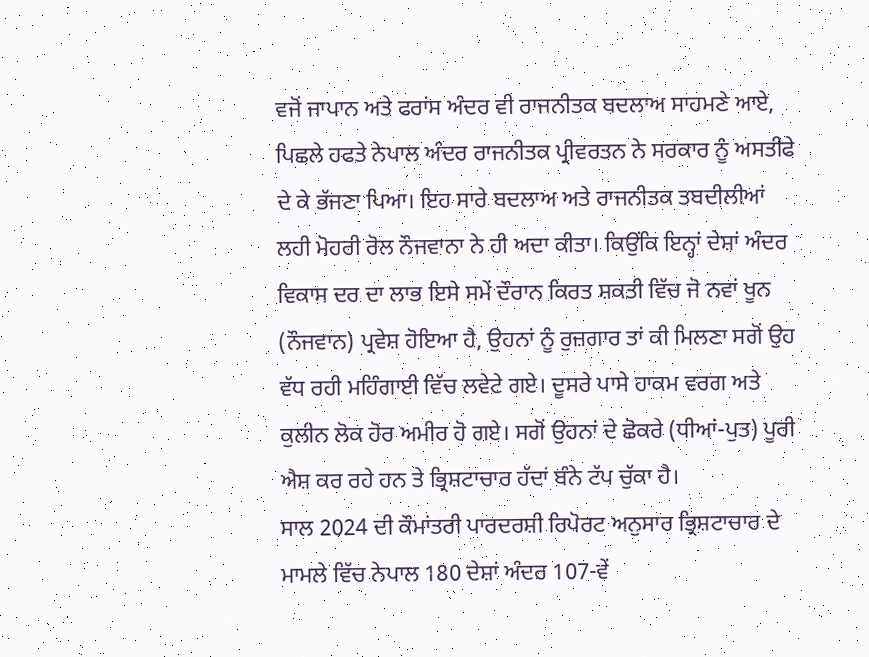ਵਜੋਂ ਜਾਪਾਨ ਅਤੇ ਫਰਾਂਸ ਅੰਦਰ ਵੀ ਰਾਜਨੀਤਕ ਬਦਲਾਅ ਸਾਹਮਣੇ ਆਏ, ਪਿਛਲੇ ਹਫਤੇ ਨੇਪਾਲ ਅੰਦਰ ਰਾਜਨੀਤਕ ਪ੍ਰੀਵਰਤਨ ਨੇ ਸਰਕਾਰ ਨੂੰ ਅਸਤੀਫੇ ਦੇ ਕੇ ਭੱਜਣਾ ਪਿਆ। ਇਹ ਸਾਰੇ ਬਦਲਾਅ ਅਤੇ ਰਾਜਨੀਤਕ ਤਬਦੀਲੀਆਂ ਲਹੀ ਮੋਹਰੀ ਰੋਲ ਨੌਜਵਾਨਾ ਨੇ ਹੀ ਅਦਾ ਕੀਤਾ। ਕਿਉਂਕਿ ਇਨ੍ਹਾਂ ਦੇਸ਼ਾਂ ਅੰਦਰ ਵਿਕਾਸ ਦਰ ਦਾ ਲਾਭ ਇਸੇ ਸਮੇਂ ਦੌਰਾਨ ਕਿਰਤ ਸ਼ਕਤੀ ਵਿੱਚ ਜੋ ਨਵਾਂ ਖੂਨ (ਨੌਜਵਾਨ) ਪ੍ਰਵੇਸ਼ ਹੋਇਆ ਹੈ, ਉਹਨਾਂ ਨੂੰ ਰੁਜ਼ਗਾਰ ਤਾਂ ਕੀ ਮਿਲਣਾ ਸਗੋਂ ਉਹ ਵੱਧ ਰਹੀ ਮਹਿੰਗਾਈ ਵਿੱਚ ਲਵੇਟੇ ਗਏ। ਦੂਸਰੇ ਪਾਸੇ ਹਾਕਮ ਵਰਗ ਅਤੇ ਕੁਲੀਨ ਲੋਕ ਹੋਰ ਅਮੀਰ ਹੋ ਗਏ। ਸਗੋਂ ਉਹਨਾਂ ਦੇ ਛੋਕਰੇ (ਧੀਆਂ-ਪੁਤ) ਪੂਰੀ ਐਸ਼ ਕਰ ਰਹੇ ਹਨ ਤੇ ਭ੍ਰਿਸ਼ਟਾਚਾਰ ਹੱਦਾਂ ਬੰਨੇ ਟੱਪ ਚੁੱਕਾ ਹੈ।
ਸਾਲ 2024 ਦੀ ਕੌਮਾਂਤਰੀ ਪਾਰਦਰਸ਼ੀ ਰਿਪੋਰਟ ਅਨੁਸਾਰ ਭ੍ਰਿਸ਼ਟਾਚਾਰ ਦੇ ਮਾਮਲੇ ਵਿੱਚ ਨੇਪਾਲ 180 ਦੇਸ਼ਾਂ ਅੰਦਰ 107-ਵੇਂ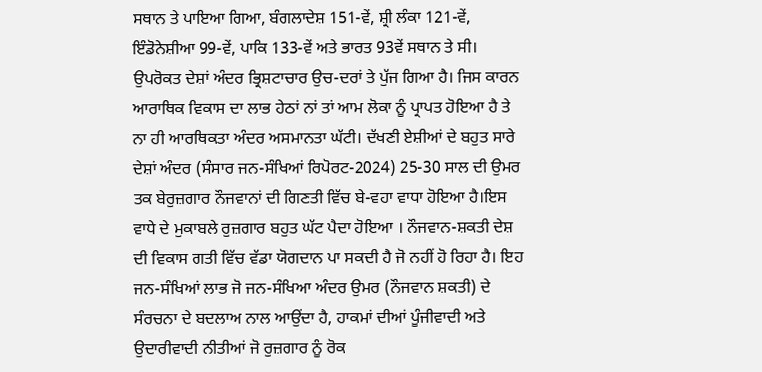ਸਥਾਨ ਤੇ ਪਾਇਆ ਗਿਆ, ਬੰਗਲਾਦੇਸ਼ 151-ਵੇਂ, ਸ਼੍ਰੀ ਲੰਕਾ 121-ਵੇਂ, ਇੰਡੋਨੇਸ਼ੀਆ 99-ਵੇਂ, ਪਾਕਿ 133-ਵੇਂ ਅਤੇ ਭਾਰਤ 93ਵੇਂ ਸਥਾਨ ਤੇ ਸੀ। ਉਪਰੋਕਤ ਦੇਸ਼ਾਂ ਅੰਦਰ ਭ੍ਰਿਸ਼ਟਾਚਾਰ ਉਚ-ਦਰਾਂ ਤੇ ਪੁੱਜ ਗਿਆ ਹੈ। ਜਿਸ ਕਾਰਨ ਆਰਾਥਿਕ ਵਿਕਾਸ ਦਾ ਲਾਭ ਹੇਠਾਂ ਨਾਂ ਤਾਂ ਆਮ ਲੋਕਾ ਨੂੰ ਪ੍ਰਾਪਤ ਹੋਇਆ ਹੈ ਤੇ ਨਾ ਹੀ ਆਰਥਿਕਤਾ ਅੰਦਰ ਅਸਮਾਨਤਾ ਘੱਟੀ। ਦੱਖਣੀ ਏਸ਼ੀਆਂ ਦੇ ਬਹੁਤ ਸਾਰੇ ਦੇਸ਼ਾਂ ਅੰਦਰ (ਸੰਸਾਰ ਜਨ-ਸੰਖਿਆਂ ਰਿਪੋਰਟ-2024) 25-30 ਸਾਲ ਦੀ ਉਮਰ ਤਕ ਬੇਰੁਜ਼ਗਾਰ ਨੌਜਵਾਨਾਂ ਦੀ ਗਿਣਤੀ ਵਿੱਚ ਬੇ-ਵਹਾ ਵਾਧਾ ਹੋਇਆ ਹੈ।ਇਸ ਵਾਧੇ ਦੇ ਮੁਕਾਬਲੇ ਰੁਜ਼ਗਾਰ ਬਹੁਤ ਘੱਟ ਪੈਦਾ ਹੋਇਆ । ਨੌਜਵਾਨ-ਸ਼ਕਤੀ ਦੇਸ਼ ਦੀ ਵਿਕਾਸ ਗਤੀ ਵਿੱਚ ਵੱਡਾ ਯੋਗਦਾਨ ਪਾ ਸਕਦੀ ਹੈ ਜੋ ਨਹੀਂ ਹੋ ਰਿਹਾ ਹੈ। ਇਹ ਜਨ-ਸੰਖਿਆਂ ਲਾਭ ਜੋ ਜਨ-ਸੰਖਿਆ ਅੰਦਰ ਉਮਰ (ਨੌਜਵਾਨ ਸ਼ਕਤੀ) ਦੇ ਸੰਰਚਨਾ ਦੇ ਬਦਲਾਅ ਨਾਲ ਆਉਂਦਾ ਹੈ, ਹਾਕਮਾਂ ਦੀਆਂ ਪੂੰਜੀਵਾਦੀ ਅਤੇ ਉਦਾਰੀਵਾਦੀ ਨੀਤੀਆਂ ਜੋ ਰੁਜ਼ਗਾਰ ਨੂੰ ਰੋਕ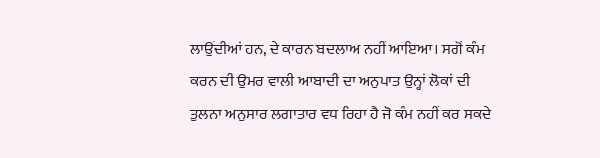ਲਾਉਂਦੀਆਂ ਹਨ, ਦੇ ਕਾਰਨ ਬਦਲਾਅ ਨਹੀਂ ਆਇਆ। ਸਗੋਂ ਕੰਮ ਕਰਨ ਦੀ ਉਮਰ ਵਾਲੀ ਆਬਾਦੀ ਦਾ ਅਨੁਪਾਤ ਉਨ੍ਹਾਂ ਲੋਕਾਂ ਦੀ ਤੁਲਨਾ ਅਨੁਸਾਰ ਲਗਾਤਾਰ ਵਧ ਰਿਹਾ ਹੈ ਜੋ ਕੰਮ ਨਹੀਂ ਕਰ ਸਕਦੇ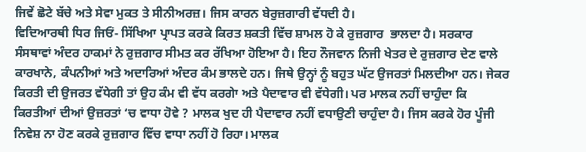ਜਿਵੇਂ ਛੋਟੇ ਬੱਚੇ ਅਤੇ ਸੇਵਾ ਮੁਕਤ ਤੇ ਸੀਨੀਅਰਜ਼। ਜਿਸ ਕਾਰਨ ਬੇਰੁਜ਼ਗਾਰੀ ਵੱਧਦੀ ਹੈ।
ਵਿਦਿਆਰਥੀ ਧਿਰ ਜਿਓਂ- ਸਿੱਖਿਆ ਪ੍ਰਾਪਤ ਕਰਕੇ ਕਿਰਤ ਸ਼ਕਤੀ ਵਿੱਚ ਸ਼ਾਮਲ ਹੋ ਕੇ ਰੁਜ਼ਗਾਰ  ਭਾਲਦਾ ਹੈ। ਸਰਕਾਰ ਸੰਸਥਾਵਾਂ ਅੰਦਰ ਹਾਕਮਾਂ ਨੇ ਰੁਜ਼ਗਾਰ ਸੀਮਤ ਕਰ ਰੱਖਿਆ ਹੋਇਆ ਹੈ। ਇਹ ਨੌਜਵਾਨ ਨਿਜੀ ਖੇਤਰ ਦੇ ਰੁਜ਼ਗਾਰ ਦੇਣ ਵਾਲੇ ਕਾਰਖਾਨੇ, ਕੰਪਨੀਆਂ ਅਤੇ ਅਦਾਰਿਆਂ ਅੰਦਰ ਕੰਮ ਭਾਲਦੇ ਹਨ। ਜਿਥੇ ਉਨ੍ਹਾਂ ਨੂੰ ਬਹੁਤ ਘੱਟ ਉਜਰਤਾਂ ਮਿਲਦੀਆ ਹਨ। ਜੇਕਰ ਕਿਰਤੀ ਦੀ ਉਜਰਤ ਵੱਧੇਗੀ ਤਾਂ ਉਹ ਕੰਮ ਵੀ ਵੱਧ ਕਰਗੇਾ ਅਤੇ ਪੈਦਾਵਾਰ ਵੀ ਵੱਧੇਗੀ। ਪਰ ਮਾਲਕ ਨਹੀਂ ਚਾਹੁੰਦਾ ਕਿ ਕਿਰਤੀਆਂ ਦੀਆਂ ਉਜ਼ਰਤਾਂ ‘ਚ ਵਾਧਾ ਹੋਵੇ ? ਮਾਲਕ ਖੁਦ ਹੀ ਪੈਦਾਵਾਰ ਨਹੀਂ ਵਧਾਉਣੀ ਚਾਹੁੰਦਾ ਹੈ। ਜਿਸ ਕਰਕੇ ਹੋਰ ਪੂੰਜੀ ਨਿਵੇਸ਼ ਨਾ ਹੋਣ ਕਰਕੇ ਰੁਜ਼ਗਾਰ ਵਿੱਚ ਵਾਧਾ ਨਹੀਂ ਹੋ ਰਿਹਾ। ਮਾਲਕ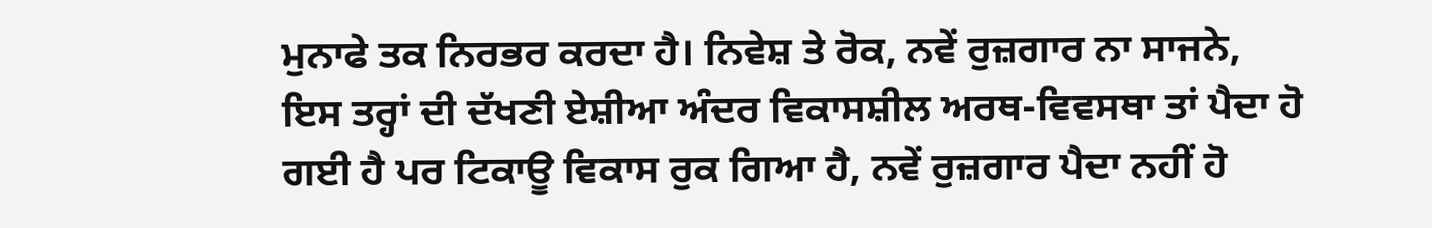ਮੁਨਾਫੇ ਤਕ ਨਿਰਭਰ ਕਰਦਾ ਹੈ। ਨਿਵੇਸ਼ ਤੇ ਰੋਕ, ਨਵੇਂ ਰੁਜ਼ਗਾਰ ਨਾ ਸਾਜਨੇ, ਇਸ ਤਰ੍ਹਾਂ ਦੀ ਦੱਖਣੀ ਏਸ਼ੀਆ ਅੰਦਰ ਵਿਕਾਸਸ਼ੀਲ ਅਰਥ-ਵਿਵਸਥਾ ਤਾਂ ਪੈਦਾ ਹੋ ਗਈ ਹੈ ਪਰ ਟਿਕਾਊ ਵਿਕਾਸ ਰੁਕ ਗਿਆ ਹੈ, ਨਵੇਂ ਰੁਜ਼ਗਾਰ ਪੈਦਾ ਨਹੀਂ ਹੋ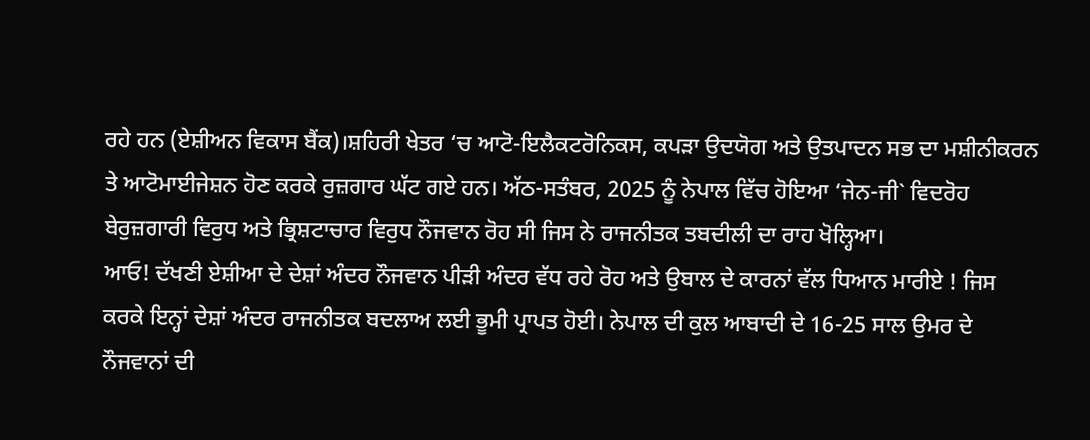ਰਹੇ ਹਨ (ਏਸ਼ੀਅਨ ਵਿਕਾਸ ਬੈਂਕ)।ਸ਼ਹਿਰੀ ਖੇਤਰ ‘ਚ ਆਟੋ-ਇਲੈਕਟਰੋਨਿਕਸ, ਕਪੜਾ ਉਦਯੋਗ ਅਤੇ ਉਤਪਾਦਨ ਸਭ ਦਾ ਮਸ਼ੀਨੀਕਰਨ ਤੇ ਆਟੋਮਾਈਜੇਸ਼ਨ ਹੋਣ ਕਰਕੇ ਰੁਜ਼ਗਾਰ ਘੱਟ ਗਏ ਹਨ। ਅੱਠ-ਸਤੰਬਰ, 2025 ਨੂੰ ਨੇਪਾਲ ਵਿੱਚ ਹੋਇਆ ‘ਜੇਨ-ਜੀ` ਵਿਦਰੋਹ ਬੇਰੁਜ਼ਗਾਰੀ ਵਿਰੁਧ ਅਤੇ ਭ੍ਰਿਸ਼ਟਾਚਾਰ ਵਿਰੁਧ ਨੌਜਵਾਨ ਰੋਹ ਸੀ ਜਿਸ ਨੇ ਰਾਜਨੀਤਕ ਤਬਦੀਲੀ ਦਾ ਰਾਹ ਖੋਲ੍ਹਿਆ।
ਆਓ! ਦੱਖਣੀ ਏਸ਼ੀਆ ਦੇ ਦੇਸ਼ਾਂ ਅੰਦਰ ਨੌਜਵਾਨ ਪੀੜੀ ਅੰਦਰ ਵੱਧ ਰਹੇ ਰੋਹ ਅਤੇ ਉਬਾਲ ਦੇ ਕਾਰਨਾਂ ਵੱਲ ਧਿਆਨ ਮਾਰੀਏ ! ਜਿਸ ਕਰਕੇ ਇਨ੍ਹਾਂ ਦੇਸ਼ਾਂ ਅੰਦਰ ਰਾਜਨੀਤਕ ਬਦਲਾਅ ਲਈ ਭੂਮੀ ਪ੍ਰਾਪਤ ਹੋਈ। ਨੇਪਾਲ ਦੀ ਕੁਲ ਆਬਾਦੀ ਦੇ 16-25 ਸਾਲ ਉਮਰ ਦੇ ਨੌਜਵਾਨਾਂ ਦੀ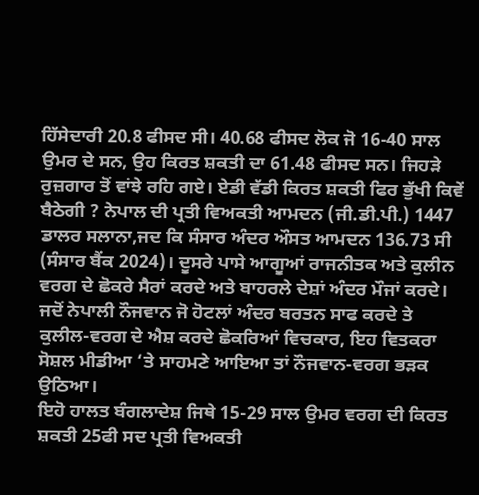ਹਿੱਸੇਦਾਰੀ 20.8 ਫੀਸਦ ਸੀ। 40.68 ਫੀਸਦ ਲੋਕ ਜੋ 16-40 ਸਾਲ ਉਮਰ ਦੇ ਸਨ, ਉਹ ਕਿਰਤ ਸ਼ਕਤੀ ਦਾ 61.48 ਫੀਸਦ ਸਨ। ਜਿਹੜੇ ਰੁਜ਼ਗਾਰ ਤੋਂ ਵਾਂਝੇ ਰਹਿ ਗਏ। ਏਡੀ ਵੱਡੀ ਕਿਰਤ ਸ਼ਕਤੀ ਫਿਰ ਭੁੱਖੀ ਕਿਵੇਂ ਬੈਠੇਗੀ ? ਨੇਪਾਲ ਦੀ ਪ੍ਰਤੀ ਵਿਅਕਤੀ ਆਮਦਨ (ਜੀ.ਡੀ.ਪੀ.) 1447 ਡਾਲਰ ਸਲਾਨਾ,ਜਦ ਕਿ ਸੰਸਾਰ ਅੰਦਰ ਔਸਤ ਆਮਦਨ 136.73 ਸੀ (ਸੰਸਾਰ ਬੈਂਕ 2024)। ਦੂਸਰੇ ਪਾਸੇ ਆਗੂਆਂ ਰਾਜਨੀਤਕ ਅਤੇ ਕੁਲੀਨ ਵਰਗ ਦੇ ਛੋਕਰੇ ਸੈਰਾਂ ਕਰਦੇ ਅਤੇ ਬਾਹਰਲੇ ਦੇਸ਼ਾਂ ਅੰਦਰ ਮੌਜਾਂ ਕਰਦੇ। ਜਦੋਂ ਨੇਪਾਲੀ ਨੌਜਵਾਨ ਜੋ ਹੋਟਲਾਂ ਅੰਦਰ ਬਰਤਨ ਸਾਫ ਕਰਦੇ ਤੇ ਕੁਲੀਲ-ਵਰਗ ਦੇ ਐਸ਼ ਕਰਦੇ ਛੋਕਰਿਆਂ ਵਿਚਕਾਰ, ਇਹ ਵਿਤਕਰਾ ਸੋਸ਼ਲ ਮੀਡੀਆ ‘ਤੇ ਸਾਹਮਣੇ ਆਇਆ ਤਾਂ ਨੌਜਵਾਨ-ਵਰਗ ਭੜਕ ਉਠਿਆ।
ਇਹੋ ਹਾਲਤ ਬੰਗਲਾਦੇਸ਼ ਜਿਥੇ 15-29 ਸਾਲ ਉਮਰ ਵਰਗ ਦੀ ਕਿਰਤ ਸ਼ਕਤੀ 25ਫੀ ਸਦ ਪ੍ਰਤੀ ਵਿਅਕਤੀ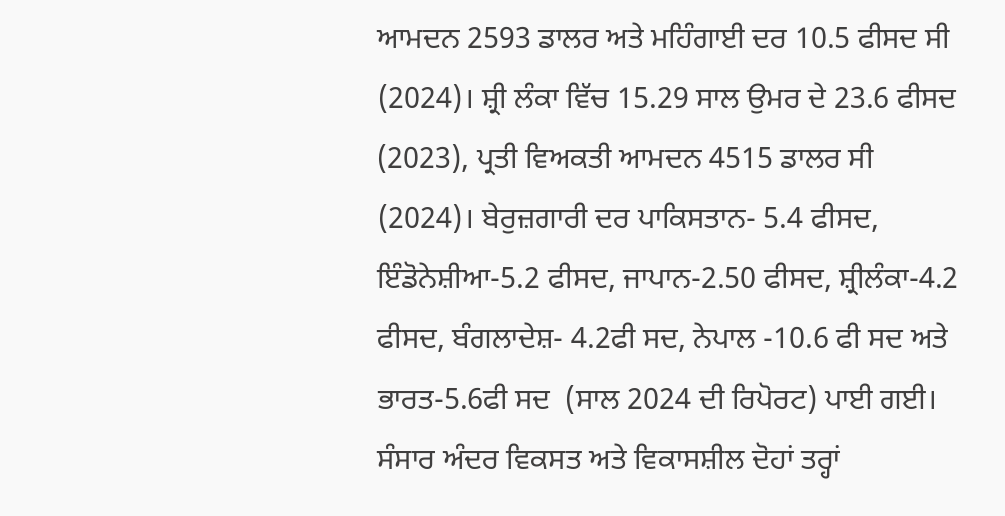ਆਮਦਨ 2593 ਡਾਲਰ ਅਤੇ ਮਹਿੰਗਾਈ ਦਰ 10.5 ਫੀਸਦ ਸੀ (2024)। ਸ਼੍ਰੀ ਲੰਕਾ ਵਿੱਚ 15.29 ਸਾਲ ਉਮਰ ਦੇ 23.6 ਫੀਸਦ (2023), ਪ੍ਰਤੀ ਵਿਅਕਤੀ ਆਮਦਨ 4515 ਡਾਲਰ ਸੀ (2024)। ਬੇਰੁਜ਼ਗਾਰੀ ਦਰ ਪਾਕਿਸਤਾਨ- 5.4 ਫੀਸਦ, ਇੰਡੋਨੇਸ਼ੀਆ-5.2 ਫੀਸਦ, ਜਾਪਾਨ-2.50 ਫੀਸਦ, ਸ਼੍ਰੀਲੰਕਾ-4.2 ਫੀਸਦ, ਬੰਗਲਾਦੇਸ਼- 4.2ਫੀ ਸਦ, ਨੇਪਾਲ -10.6 ਫੀ ਸਦ ਅਤੇ ਭਾਰਤ-5.6ਫੀ ਸਦ  (ਸਾਲ 2024 ਦੀ ਰਿਪੋਰਟ) ਪਾਈ ਗਈ।
ਸੰਸਾਰ ਅੰਦਰ ਵਿਕਸਤ ਅਤੇ ਵਿਕਾਸਸ਼ੀਲ ਦੋਹਾਂ ਤਰ੍ਹਾਂ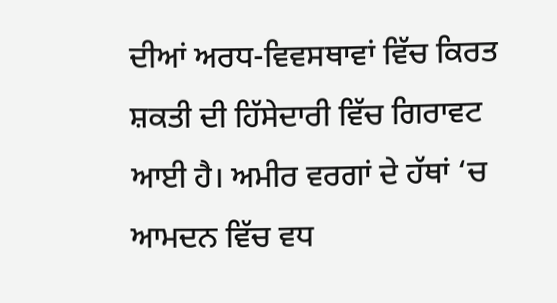ਦੀਆਂ ਅਰਧ-ਵਿਵਸਥਾਵਾਂ ਵਿੱਚ ਕਿਰਤ ਸ਼ਕਤੀ ਦੀ ਹਿੱਸੇਦਾਰੀ ਵਿੱਚ ਗਿਰਾਵਟ ਆਈ ਹੈ। ਅਮੀਰ ਵਰਗਾਂ ਦੇ ਹੱਥਾਂ ‘ਚ ਆਮਦਨ ਵਿੱਚ ਵਧ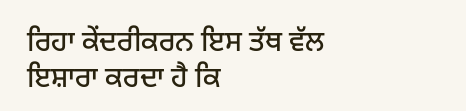ਰਿਹਾ ਕੇਂਦਰੀਕਰਨ ਇਸ ਤੱਥ ਵੱਲ ਇਸ਼ਾਰਾ ਕਰਦਾ ਹੈ ਕਿ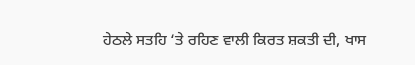ਹੇਠਲੇ ਸਤਹਿ ‘ਤੇ ਰਹਿਣ ਵਾਲੀ ਕਿਰਤ ਸ਼ਕਤੀ ਦੀ, ਖਾਸ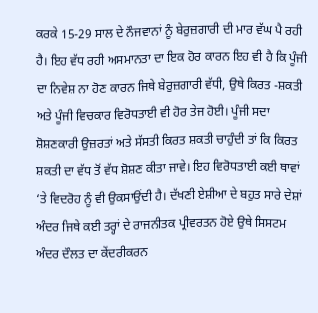ਕਰਕੇ 15-29 ਸਾਲ ਦੇ ਨੌਜਵਾਨਾਂ ਨੂੰ ਬੇਰੁਜ਼ਗਾਰੀ ਦੀ ਮਾਰ ਵੱਘ ਪੈ ਰਹੀ ਹੈ। ਇਹ ਵੱਧ ਰਹੀ ਅਸਮਾਨਤਾ ਦਾ ਇਕ ਹੋਰ ਕਾਰਨ ਇਹ ਵੀ ਹੈ ਕਿ ਪੂੰਜੀ ਦਾ ਨਿਵੇਸ਼ ਨਾ ਹੋਣ ਕਾਰਨ ਜਿਥੇ ਬੇਰੁਜ਼ਗਾਰੀ ਵੱਧੀ, ਉਥੇ ਕਿਰਤ -ਸ਼ਕਤੀ ਅਤੇ ਪੂੰਜੀ ਵਿਚਕਾਰ ਵਿਰੋਧਤਾਈ ਵੀ ਹੋਰ ਤੇਜ ਹੋਈ। ਪੂੰਜੀ ਸਦਾ ਸ਼ੋਸ਼ਣਕਾਰੀ ਉਜ਼ਰਤਾਂ ਅਤੇ ਸੱਸਤੀ ਕਿਰਤ ਸ਼ਕਤੀ ਚਾਹੁੰਦੀ ਤਾਂ ਕਿ ਕਿਰਤ ਸ਼ਕਤੀ ਦਾ ਵੱਧ ਤੋਂ ਵੱਧ ਸ਼ੋਸ਼ਣ ਕੀਤਾ ਜਾਵੇ। ਇਹ ਵਿਰੋਧਤਾਈ ਕਈ ਥਾਵਾਂ ‘ਤੇ ਵਿਦਰੋਹ ਨੂੰ ਵੀ ਉਕਸਾਉਂਦੀ ਹੈ। ਦੱਖਣੀ ਏਸ਼ੀਆ ਦੇ ਬਹੁਤ ਸਾਰੇ ਦੇਸ਼ਾਂ ਅੰਦਰ ਜਿਥੇ ਕਈ ਤਰ੍ਹਾਂ ਦੇ ਰਾਜਨੀਤਕ ਪ੍ਰੀਵਰਤਨ ਹੋਏ ਉਥੇ ਸਿਸਟਮ ਅੰਦਰ ਦੌਲਤ ਦਾ ਕੇਂਦਰੀਕਰਨ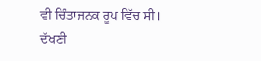ਵੀ ਚਿੰਤਾਜਨਕ ਰੂਪ ਵਿੱਚ ਸੀ।
ਦੱਖਣੀ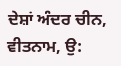ਦੇਸ਼ਾਂ ਅੰਦਰ ਚੀਨ, ਵੀਤਨਾਮ, ਉ: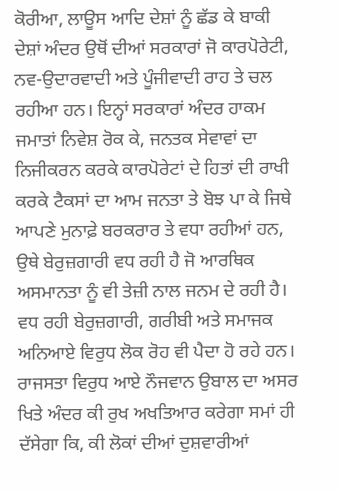ਕੋਰੀਆ, ਲਾਊਸ ਆਦਿ ਦੇਸ਼ਾਂ ਨੂੰ ਛੱਡ ਕੇ ਬਾਕੀ ਦੇਸ਼ਾਂ ਅੰਦਰ ਉਥੋਂ ਦੀਆਂ ਸਰਕਾਰਾਂ ਜੋ ਕਾਰਪੋਰੇਟੀ, ਨਵ-ਉਦਾਰਵਾਦੀ ਅਤੇ ਪੂੰਜੀਵਾਦੀ ਰਾਹ ਤੇ ਚਲ ਰਹੀਆ ਹਨ। ਇਨ੍ਹਾਂ ਸਰਕਾਰਾਂ ਅੰਦਰ ਹਾਕਮ ਜਮਾਤਾਂ ਨਿਵੇਸ਼ ਰੋਕ ਕੇ, ਜਨਤਕ ਸੇਵਾਵਾਂ ਦਾ ਨਿਜੀਕਰਨ ਕਰਕੇ ਕਾਰਪੋਰੇਟਾਂ ਦੇ ਹਿਤਾਂ ਦੀ ਰਾਖੀ ਕਰਕੇ ਟੈਕਸਾਂ ਦਾ ਆਮ ਜਨਤਾ ਤੇ ਬੋਝ ਪਾ ਕੇ ਜਿਥੇ ਆਪਣੇ ਮੁਨਾਫ਼ੇ ਬਰਕਰਾਰ ਤੇ ਵਧਾ ਰਹੀਆਂ ਹਨ, ਉਥੇ ਬੇਰੁਜ਼ਗਾਰੀ ਵਧ ਰਹੀ ਹੈ ਜੋ ਆਰਥਿਕ ਅਸਮਾਨਤਾ ਨੂੰ ਵੀ ਤੇਜ਼ੀ ਨਾਲ ਜਨਮ ਦੇ ਰਹੀ ਹੈ। ਵਧ ਰਹੀ ਬੇਰੁਜ਼ਗਾਰੀ, ਗਰੀਬੀ ਅਤੇ ਸਮਾਜਕ ਅਨਿਆਏ ਵਿਰੁਧ ਲੋਕ ਰੋਹ ਵੀ ਪੈਦਾ ਹੋ ਰਹੇ ਹਨ। ਰਾਜਸਤਾ ਵਿਰੁਧ ਆਏ ਨੌਜਵਾਨ ਉਬਾਲ ਦਾ ਅਸਰ ਖਿਤੇ ਅੰਦਰ ਕੀ ਰੁਖ ਅਖਤਿਆਰ ਕਰੇਗਾ ਸਮਾਂ ਹੀ ਦੱਸੇਗਾ ਕਿ, ਕੀ ਲੋਕਾਂ ਦੀਆਂ ਦੁਸ਼ਵਾਰੀਆਂ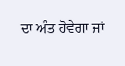ਦਾ ਅੰਤ ਹੋਵੇਗਾ ਜਾਂ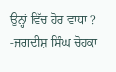ਉਨ੍ਹਾਂ ਵਿੱਚ ਹੋਰ ਵਾਧਾ ?
-ਜਗਦੀਸ਼ ਸਿੰਘ ਚੋਹਕਾ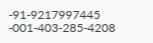-91-9217997445
-001-403-285-4208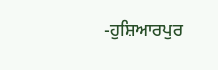-ਹੁਸ਼ਿਆਰਪੁਰ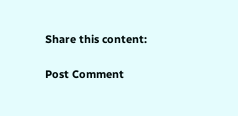Share this content:

Post Comment